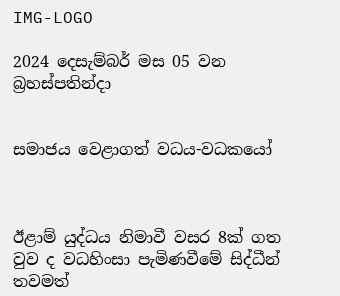IMG-LOGO

2024 දෙසැම්බර් මස 05 වන බ්‍රහස්පතින්දා


සමාජය වෙළාගත් වධය-වධකයෝ



ඊළාම් යුද්ධය නිමාවී වසර 8ක් ගත වුව ද වධහිංසා පැමිණවීමේ සිද්ධීන් තවමත්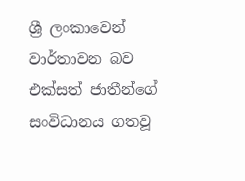ශ්‍රී ලංකාවෙන් වාර්තාවන බව එක්සත් ජාතීන්ගේ සංවිධානය ගතවූ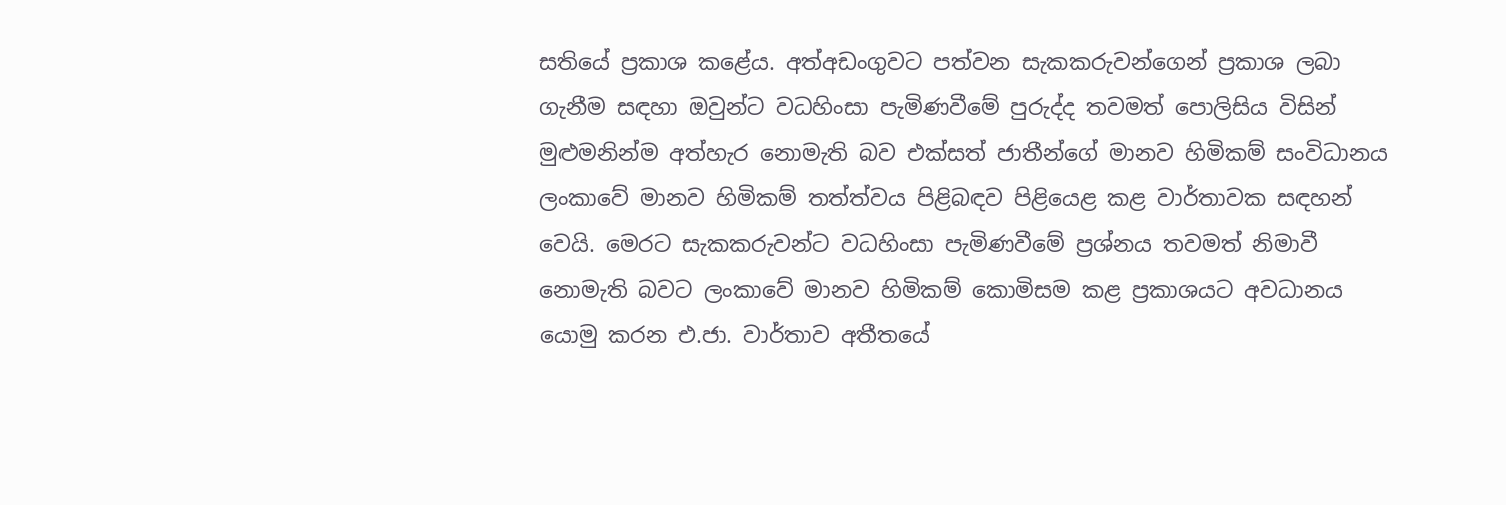සතියේ ප්‍රකාශ කළේය. අත්අඩංගුවට පත්වන සැකකරුවන්ගෙන් ප්‍රකාශ ලබා ගැනීම සඳහා ඔවුන්ට වධහිංසා පැමිණවීමේ පුරුද්ද තවමත් පොලිසිය විසින් මුළුමනින්ම අත්හැර නොමැති බව එක්සත් ජාතීන්ගේ මානව හිමිකම් සංවිධානය ලංකාවේ මානව හිමිකම් තත්ත්වය පිළිබඳව පිළියෙළ කළ වාර්තාවක සඳහන් වෙයි. මෙරට සැකකරුවන්ට වධහිංසා පැමිණවීමේ ප්‍රශ්නය තවමත් නිමාවී නොමැති බවට ලංකාවේ මානව හිමිකම් කොමිසම කළ ප්‍රකාශයට අවධානය යොමු කරන එ.ජා. වාර්තාව අතීතයේ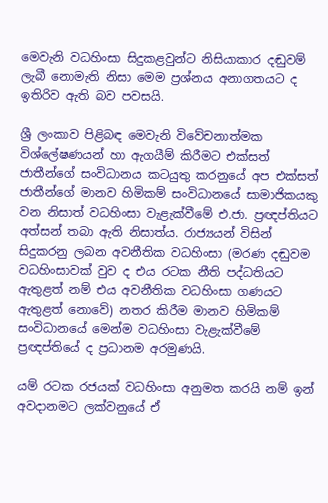මෙවැනි වධහිංසා සිදුකළවුන්ට නිසියාකාර දඬුවම් ලැබී නොමැති නිසා මෙම ප්‍රශ්නය අනාගතයට ද ඉතිරිව ඇති බව පවසයි.

ශ්‍රී ලංකාව පිළිබඳ මෙවැනි විවේචනාත්මක විශ්ලේෂණයන් හා ඇගයීම් කිරීමට එක්සත් ජාතීන්ගේ සංවිධානය කටයුතු කරනුයේ අප එක්සත් ජාතීන්ගේ මානව හිමිකම් සංවිධානයේ සාමාජිකයකු වන නිසාත් වධහිංසා වැළැක්වීමේ එ.ජා. ප්‍රඥප්තියට අත්සන් තබා ඇති නිසාත්ය. රාජ්‍යයන් විසින් සිදුකරනු ලබන අවනීතික වධහිංසා (මරණ දඬුවම වධහිංසාවක් වුව ද එය රටක නීති පද්ධතියට ඇතුළත් නම් එය අවනීතික වධහිංසා ගණයට ඇතුළත් නොවේ) නතර කිරීම මානව හිමිකම් සංවිධානයේ මෙන්ම වධහිංසා වැළැක්වීමේ ප්‍රඥප්තියේ ද ප්‍රධානම අරමුණයි.

යම් රටක රජයක් වධහිංසා අනුමත කරයි නම් ඉන් අවදානමට ලක්වනුයේ ඒ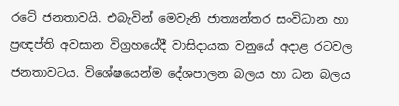රටේ ජනතාවයි. එබැවින් මෙවැනි ජාත්‍යන්තර සංවිධාන හා ප්‍රඥප්ති අවසාන විග්‍රහයේදී වාසිදායක වනුයේ අදාළ රටවල ජනතාවටය. විශේෂයෙන්ම දේශපාලන බලය හා ධන බලය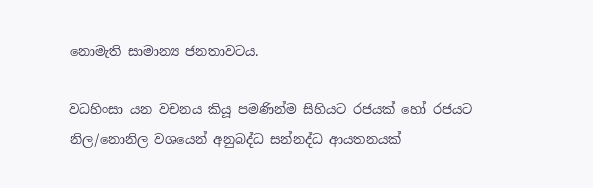නොමැති සාමාන්‍ය ජනතාවටය.

වධහිංසා යන වචනය කියූ පමණින්ම සිහියට රජයක් හෝ රජයට නිල/නොනිල වශයෙන් අනුබද්ධ සන්නද්ධ ආයතනයක්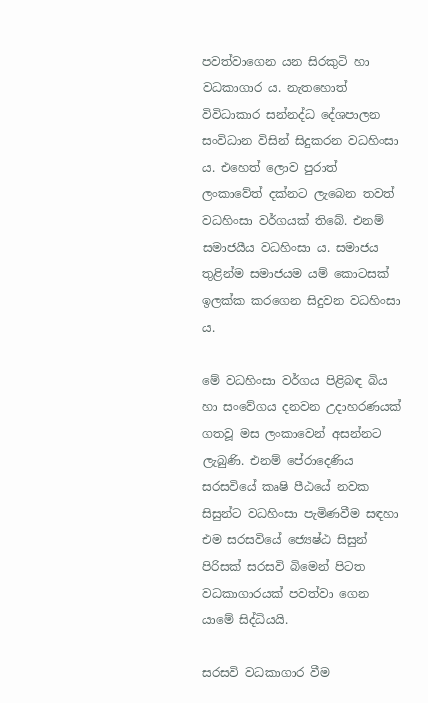පවත්වාගෙන යන සිරකුටි හා වධකාගාර ය. නැතහොත් විවිධාකාර සන්නද්ධ දේශපාලන සංවිධාන විසින් සිදුකරන වධහිංසා ය. එහෙත් ලොව පුරාත් ලංකාවේත් දක්නට ලැබෙන තවත් වධහිංසා වර්ගයක් තිබේ. එනම් සමාජයීය වධහිංසා ය. සමාජය තුළින්ම සමාජයම යම් කොටසක් ඉලක්ක කරගෙන සිදුවන වධහිංසා ය.

මේ වධහිංසා වර්ගය පිළිබඳ බිය හා සංවේගය දනවන උදාහරණයක් ගතවූ මස ලංකාවෙන් අසන්නට ලැබුණි. එනම් පේරාදෙණිය සරසවියේ කෘෂි පීඨයේ නවක සිසුන්ට වධහිංසා පැමිණවීම සඳහා එම සරසවියේ ජ්‍යෙෂ්ඨ සිසුන් පිරිසක් සරසවි බිමෙන් පිටත වධකාගාරයක් පවත්වා ගෙන යාමේ සිද්ධියයි.

සරසවි වධකාගාර වීම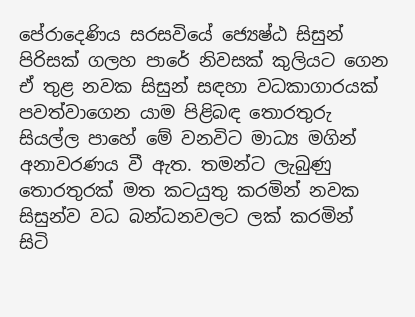පේරාදෙණිය සරසවියේ ජ්‍යෙෂ්ඨ සිසුන් පිරිසක් ගලහ පාරේ නිවසක් කුලියට ගෙන ඒ තුළ නවක සිසුන් සඳහා වධකාගාරයක් පවත්වාගෙන යාම පිළිබඳ තොරතුරු සියල්ල පාහේ මේ වනවිට මාධ්‍ය මගින් අනාවරණය වී ඇත. තමන්ට ලැබුණු තොරතුරක් මත කටයුතු කරමින් නවක සිසුන්ව වධ බන්ධනවලට ලක් කරමින් සිටි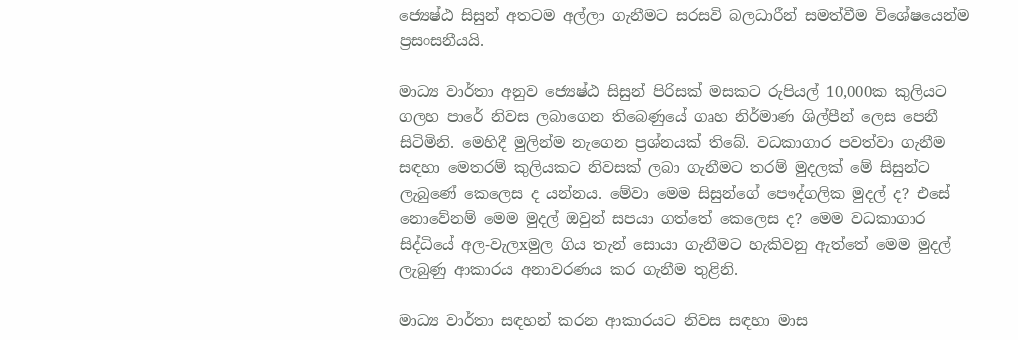ජ්‍යෙෂ්ඨ සිසුන් අතටම අල්ලා ගැනීමට සරසවි බලධාරීන් සමත්වීම විශේෂයෙන්ම ප්‍රසංසනීයයි.

මාධ්‍ය වාර්තා අනුව ජ්‍යෙෂ්ඨ සිසුන් පිරිසක් මසකට රුපියල් 10,000ක කුලියට ගලහ පාරේ නිවස ලබාගෙන තිබෙණුයේ ගෘහ නිර්මාණ ශිල්පීන් ලෙස පෙනී සිටිමිනි. මෙහිදී මුලින්ම නැගෙන ප්‍රශ්නයක් තිබේ. වධකාගාර පවත්වා ගැනීම සඳහා මෙතරම් කුලියකට නිවසක් ලබා ගැනීමට තරම් මුදලක් මේ සිසුන්ට ලැබුණේ කෙලෙස ද යන්නය. මේවා මෙම සිසුන්ගේ පෞද්ගලික මුදල් ද? එසේ නොවේනම් මෙම මුදල් ඔවුන් සපයා ගත්තේ කෙලෙස ද? මෙම වධකාගාර සිද්ධියේ අල-වැලxමුල ගිය තැන් සොයා ගැනීමට හැකිවනු ඇත්තේ මෙම මුදල් ලැබුණු ආකාරය අනාවරණය කර ගැනීම තුළිනි.

මාධ්‍ය වාර්තා සඳහන් කරන ආකාරයට නිවස සඳහා මාස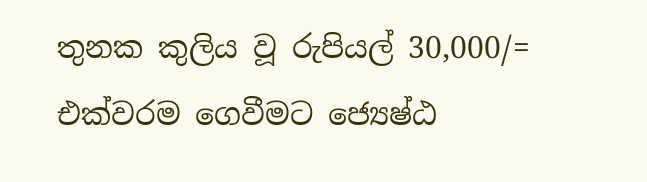තුනක කුලිය වූ රුපියල් 30,000/= එක්වරම ගෙවීමට ජ්‍යෙෂ්ඨ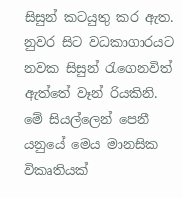සිසුන් කටයුතු කර ඇත. නුවර සිට වධකාගාරයට නවක සිසුන් රැගෙනවිත් ඇත්තේ වෑන් රියකිනි. මේ සියල්ලෙන් පෙනී යනුයේ මෙය මානසික විකෘතියක්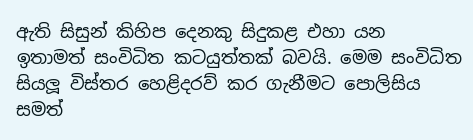ඇති සිසුන් කිහිප දෙනකු සිදුකළ එහා යන ඉතාමත් සංවිධිත කටයුත්තක් බවයි. මෙම සංවිධිත සියලූ විස්තර හෙළිදරව් කර ගැනීමට පොලිසිය සමත්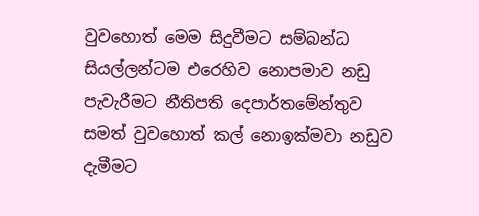වුවහොත් මෙම සිදුවීමට සම්බන්ධ සියල්ලන්ටම එරෙහිව නොපමාව නඩු පැවැරීමට නීතිපති දෙපාර්තමේන්තුව සමත් වුවහොත් කල් නොඉක්මවා නඩුව දැමීමට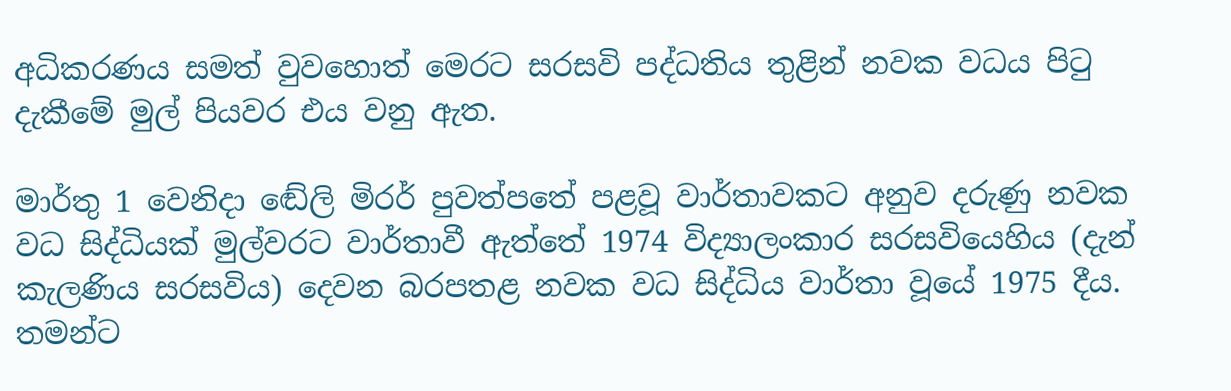අධිකරණය සමත් වුවහොත් මෙරට සරසවි පද්ධතිය තුළින් නවක වධය පිටු දැකීමේ මුල් පියවර එය වනු ඇත.

මාර්තු 1 වෙනිදා ඬේලි මිරර් පුවත්පතේ පළවූ වාර්තාවකට අනුව දරුණු නවක වධ සිද්ධියක් මුල්වරට වාර්තාවී ඇත්තේ 1974 විද්‍යාලංකාර සරසවියෙහිය (දැන් කැලණිය සරසවිය) දෙවන බරපතළ නවක වධ සිද්ධිය වාර්තා වූයේ 1975 දීය. තමන්ට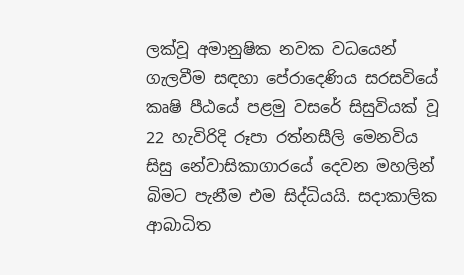ලක්වූ අමානුෂික නවක වධයෙන් ගැලවීම සඳහා පේරාදෙණිය සරසවියේ කෘෂි පීඨයේ පළමු වසරේ සිසුවියක් වූ 22 හැවිරිදි රූපා රත්නසීලි මෙනවිය සිසු නේවාසිකාගාරයේ දෙවන මහලින් බිමට පැනීම එම සිද්ධියයි. සදාකාලික ආබාධිත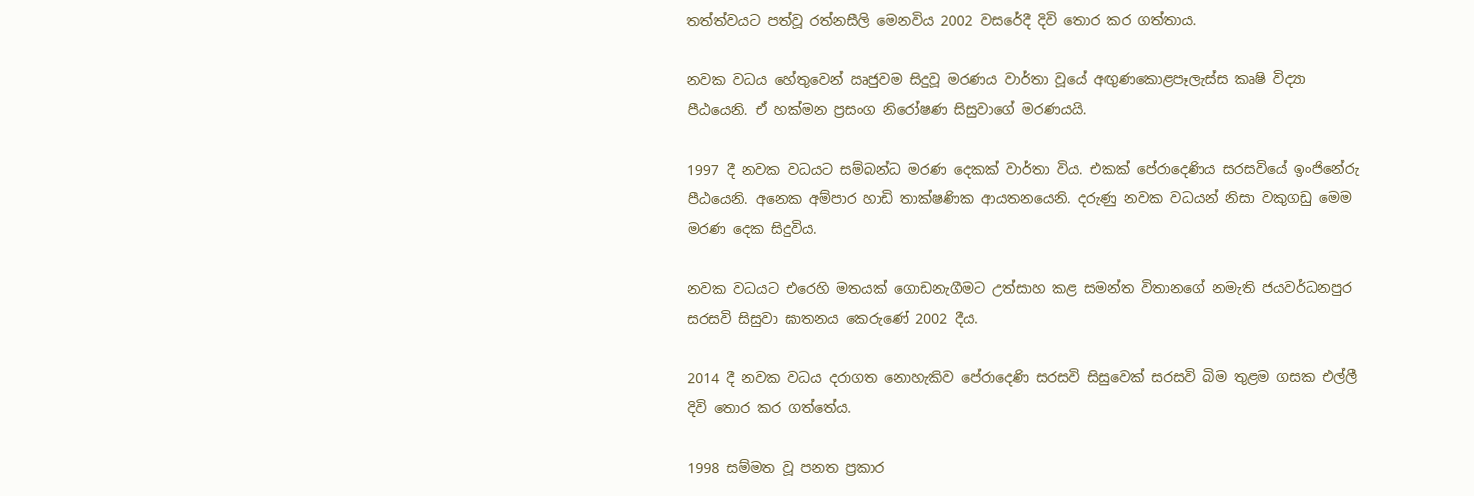තත්ත්වයට පත්වූ රත්නසීලි මෙනවිය 2002 වසරේදී දිවි තොර කර ගත්තාය.

නවක වධය හේතුවෙන් ඍජුවම සිදුවූ මරණය වාර්තා වූයේ අඟුණකොළපෑලැස්ස කෘෂි විද්‍යා පීඨයෙනි. ඒ හක්මන ප්‍රසංග නිරෝෂණ සිසුවාගේ මරණයයි.

1997 දී නවක වධයට සම්බන්ධ මරණ දෙකක් වාර්තා විය. එකක් පේරාදෙණිය සරසවියේ ඉංජිනේරු පීඨයෙනි. අනෙක අම්පාර හාඩි තාක්ෂණික ආයතනයෙනි. දරුණු නවක වධයන් නිසා වකුගඩු මෙම මරණ දෙක සිදුවිය.

නවක වධයට එරෙහි මතයක් ගොඩනැගීමට උත්සාහ කළ සමන්ත විතානගේ නමැති ජයවර්ධනපුර සරසවි සිසුවා ඝාතනය කෙරුණේ 2002 දීය.

2014 දී නවක වධය දරාගත නොහැකිව පේරාදෙණි සරසවි සිසුවෙක් සරසවි බිම තුළම ගසක එල්ලී දිවි තොර කර ගත්තේය.

1998 සම්මත වූ පනත ප්‍රකාර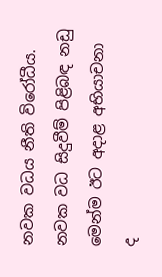නවක වධය නීති විරෝධීය. නවක වධ සිදුවීම් පිළිබඳ නඩු මෙන්ම ඊට අදාළ අභියාචනා ද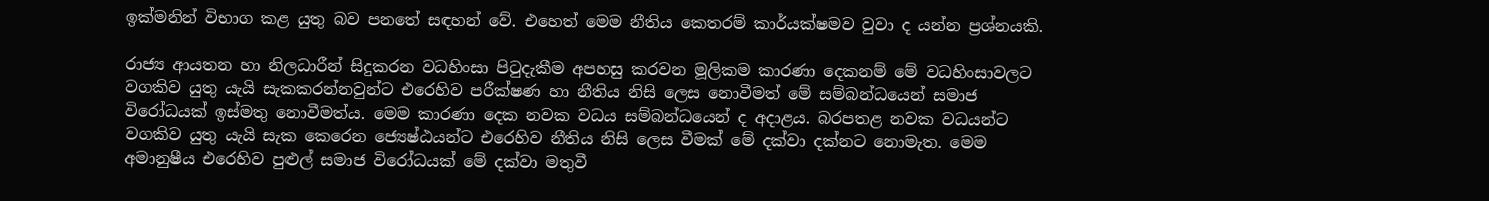ඉක්මනින් විභාග කළ යුතු බව පනතේ සඳහන් වේ. එහෙත් මෙම නීතිය කෙතරම් කාර්යක්ෂමව වුවා ද යන්න ප්‍රශ්නයකි.

රාජ්‍ය ආයතන හා නිලධාරීන් සිදුකරන වධහිංසා පිටුදැකීම අපහසු කරවන මූලිකම කාරණා දෙකනම් මේ වධහිංසාවලට වගකිව යුතු යැයි සැකකරන්නවුන්ට එරෙහිව පරීක්ෂණ හා නීතිය නිසි ලෙස නොවීමත් මේ සම්බන්ධයෙන් සමාජ විරෝධයක් ඉස්මතු නොවීමත්ය. මෙම කාරණා දෙක නවක වධය සම්බන්ධයෙන් ද අදාළය. බරපතළ නවක වධයන්ට වගකිව යුතු යැයි සැක කෙරෙන ජ්‍යෙෂ්ඨයන්ට එරෙහිව නීතිය නිසි ලෙස වීමක් මේ දක්වා දක්නට නොමැත. මෙම අමානුෂීය එරෙහිව පුළුල් සමාජ විරෝධයක් මේ දක්වා මතුවී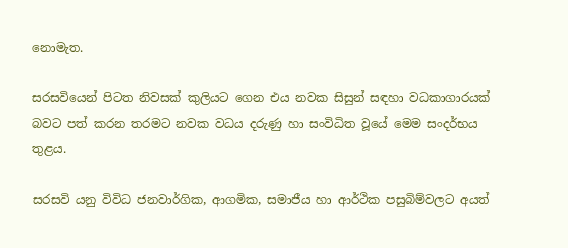නොමැත.

සරසවියෙන් පිටත නිවසක් කුලියට ගෙන එය නවක සිසුන් සඳහා වධකාගාරයක් බවට පත් කරන තරමට නවක වධය දරුණු හා සංවිධිත වූයේ මෙම සංදර්භය තුළය.

සරසවි යනු විවිධ ජනවාර්ගික, ආගමික, සමාජීය හා ආර්ථික පසුබිම්වලට අයත්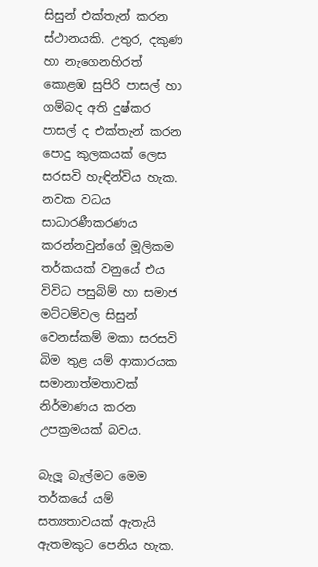සිසුන් එක්තැන් කරන ස්ථානයකි. උතුර, දකුණ හා නැගෙනහිරත් කොළඹ සුපිරි පාසල් හා ගම්බද අති දුෂ්කර පාසල් ද එක්තැන් කරන පොදු කුලකයක් ලෙස සරසවි හැඳින්විය හැක. නවක වධය සාධාරණීකරණය කරන්නවුන්ගේ මූලිකම තර්කයක් වනුයේ එය විවිධ පසුබිම් හා සමාජ මට්ටම්වල සිසුන් වෙනස්කම් මකා සරසවි බිම තුළ යම් ආකාරයක සමානාත්මතාවක් නිර්මාණය කරන උපක්‍රමයක් බවය.

බැලූ බැල්මට මෙම තර්කයේ යම් සත්‍යතාවයක් ඇතැයි ඇතමකුට පෙනිය හැක.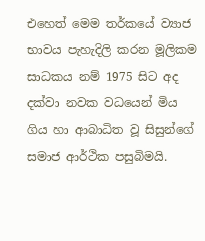එහෙත් මෙම තර්කයේ ව්‍යාජ භාවය පැහැදිලි කරන මූලිකම සාධකය නම් 1975 සිට අද දක්වා නවක වධයෙන් මිය ගිය හා ආබාධිත වූ සිසුන්ගේ සමාජ ආර්ථික පසුබිමයි.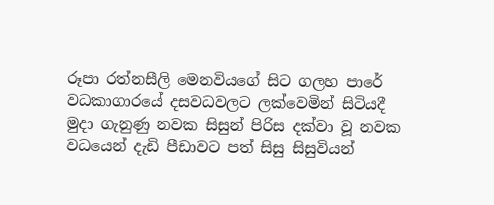රූපා රත්නසීලි මෙනවියගේ සිට ගලහ පාරේ වධකාගාරයේ දසවධවලට ලක්වෙමින් සිටියදී මුදා ගැනුණු නවක සිසුන් පිරිස දක්වා වූ නවක වධයෙන් දැඩි පීඩාවට පත් සිසු සිසුවියන්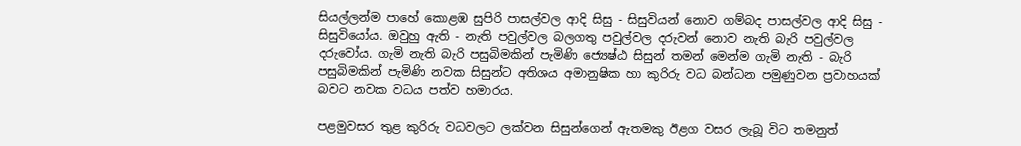සියල්ලන්ම පාහේ කොළඹ සුපිරි පාසල්වල ආදි සිසු - සිසුවියන් නොව ගම්බද පාසල්වල ආදි සිසු - සිසුවියෝය. ඔවුහු ඇති - නැති පවුල්වල බලගතු පවුල්වල දරුවන් නොව නැති බැරි පවුල්වල දරුවෝය. ගැමි නැති බැරි පසුබිමකින් පැමිණි ජ්‍යෙෂ්ඨ සිසුන් තමන් මෙන්ම ගැමි නැති - බැරි පසුබිමකින් පැමිණි නවක සිසුන්ට අතිශය අමානුෂික හා කුරිරු වධ බන්ධන පමුණුවන ප්‍රවාහයක් බවට නවක වධය පත්ව හමාරය.

පළමුවසර තුළ කුරිරු වධවලට ලක්වන සිසුන්ගෙන් ඇතමකු ඊළග වසර ලැබූ විට තමනුත්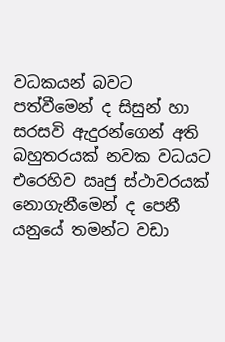වධකයන් බවට පත්වීමෙන් ද සිසුන් හා සරසවි ඇදුරන්ගෙන් අති බහුතරයක් නවක වධයට එරෙහිව ඍජු ස්ථාවරයක් නොගැනීමෙන් ද පෙනී යනුයේ තමන්ට වඩා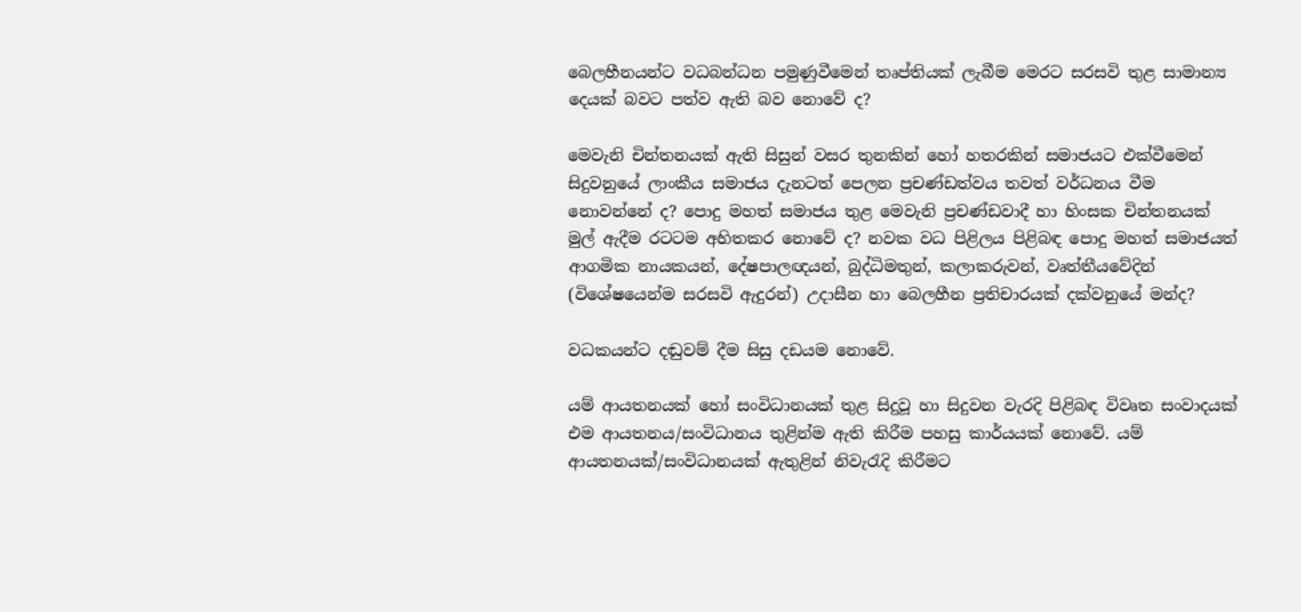බෙලහීනයන්ට වධබන්ධන පමුණුවීමෙන් තෘප්තියක් ලැබීම මෙරට සරසවි තුළ සාමාන්‍ය දෙයක් බවට පත්ව ඇති බව නොවේ ද?

මෙවැනි චින්තනයක් ඇති සිසුන් වසර තුනකින් හෝ හතරකින් සමාජයට එක්වීමෙන් සිදුවනුයේ ලාංකීය සමාජය දැනටත් පෙලන ප්‍රචණ්ඩත්වය තවත් වර්ධනය වීම නොවන්නේ ද? පොදු මහත් සමාජය තුළ මෙවැනි ප්‍රචණ්ඩවාදී හා හිංසක චින්තනයක් මුල් ඇදීම රටටම අහිතකර නොවේ ද? නවක වධ පිළිලය පිළිබඳ පොදු මහත් සමාජයත් ආගමික නායකයන්, දේෂපාලඥයන්, බුද්ධිමතුන්, කලාකරුවන්, වෘත්තීයවේදින් (විශේෂයෙන්ම සරසවි ඇදුරන්) උදාසීන හා බෙලහීන ප්‍රතිචාරයක් දක්වනුයේ මන්ද?

වධකයන්ට දඬුවම් දීම සිසු දඩයම නොවේ.

යම් ආයතනයක් හෝ සංවිධානයක් තුළ සිදුවූ හා සිදුවන වැරදි පිළිබඳ විවෘත සංවාදයක් එම ආයතනය/සංවිධානය තුළින්ම ඇති කිරීම පහසු කාර්යයක් නොවේ. යම් ආයතනයක්/සංවිධානයක් ඇතුළින් නිවැරැදි කිරීමට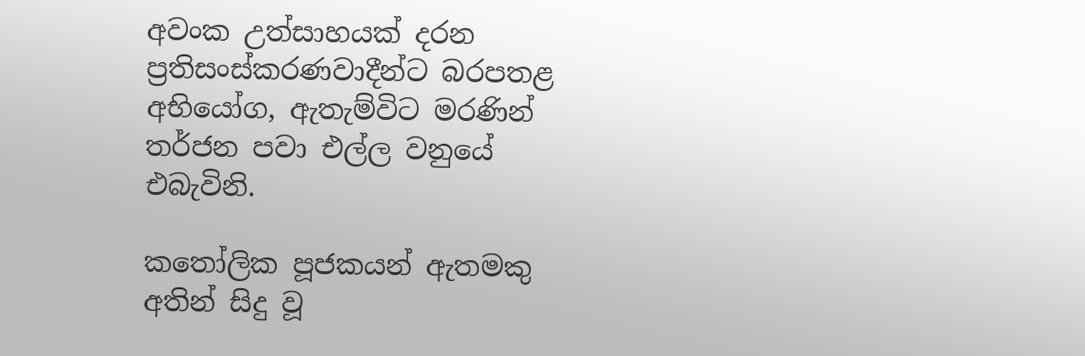අවංක උත්සාහයක් දරන ප්‍රතිසංස්කරණවාදීන්ට බරපතළ අභියෝග, ඇතැම්විට මරණින් තර්ජන පවා එල්ල වනුයේ එබැවිනි.

කතෝලික පූජකයන් ඇතමකු අතින් සිදු වූ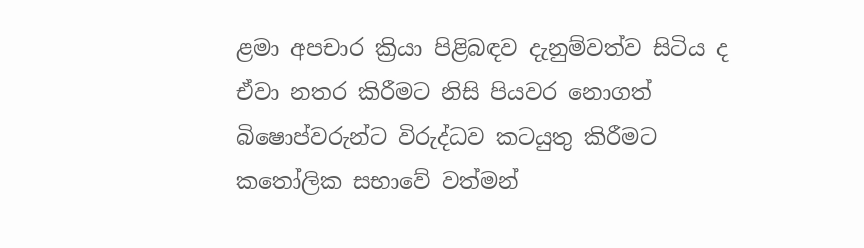ළමා අපචාර ක්‍රියා පිළිබඳව දැනුම්වත්ව සිටිය ද ඒවා නතර කිරීමට නිසි පියවර නොගත් බිෂොප්වරුන්ට විරුද්ධව කටයුතු කිරීමට කතෝලික සභාවේ වත්මන්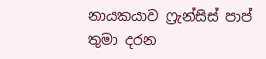නායකයාව ෆ්‍රැන්සිස් පාප් තුමා දරන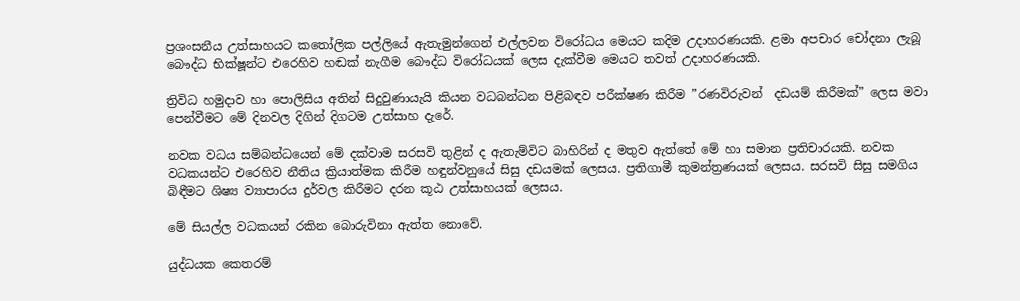ප්‍රශංසනීය උත්සාහයට කතෝලික පල්ලියේ ඇතැමුන්ගෙන් එල්ලවන විරෝධය මෙයට කදිම උදාහරණයකි. ළමා අපචාර චෝදනා ලැබූ බෞද්ධ භික්ෂූන්ට එරෙහිව හඬක් නැගීම බෞද්ධ විරෝධයක් ලෙස දැක්වීම මෙයට තවත් උදාහරණයකි.

ත්‍රිවිධ හමුදාව හා පොලිසිය අතින් සිදුවුණායැයි කියන වධබන්ධන පිළිබඳව පරීක්ෂණ කිරීම ”රණවිරුවන්  දඩයම් කිරීමක්” ලෙස මවා පෙන්වීමට මේ දිනවල දිගින් දිගටම උත්සාහ දැරේ.

නවක වධය සම්බන්ධයෙන් මේ දක්වාම සරසවි තුළින් ද ඇතැම්විට බාහිරින් ද මතුව ඇත්තේ මේ හා සමාන ප්‍රතිචාරයකි. නවක වධකයන්ට එරෙහිව නීතිය ක්‍රියාත්මක කිරීම හඳුන්වනුයේ සිසු දඩයමක් ලෙසය. ප්‍රතිගාමී කුමන්ත්‍රණයක් ලෙසය. සරසවි සිසු සමගිය බිඳීමට ශිෂ්‍ය ව්‍යාපාරය දුර්වල කිරීමට දරන කූඨ උත්සාහයක් ලෙසය.

මේ සියල්ල වධකයන් රකින බොරුවිනා ඇත්ත නොවේ.

යුද්ධයක කෙතරම්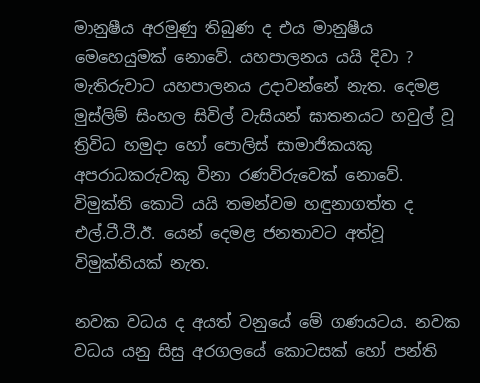මානුෂීය අරමුණු තිබුණ ද එය මානුෂීය මෙහෙයුමක් නොවේ. යහපාලනය යයි දිවා ? මැතිරුවාට යහපාලනය උදාවන්නේ නැත. දෙමළ මුස්ලිම් සිංහල සිවිල් වැසියන් ඝාතනයට හවුල් වූ ත්‍රිවිධ හමුදා හෝ පොලිස් සාමාජිකයකු අපරාධකරුවකු විනා රණවිරුවෙක් නොවේ. විමුක්ති කොටි යයි තමන්වම හඳුනාගත්ත ද එල්.ටී.ටී.ඊ. යෙන් දෙමළ ජනතාවට අත්වූ විමුක්තියක් නැත.

නවක වධය ද අයත් වනුයේ මේ ගණයටය. නවක වධය යනු සිසු අරගලයේ කොටසක් හෝ පන්ති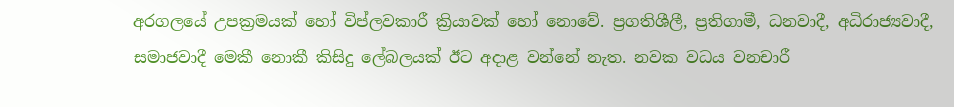අරගලයේ උපක්‍රමයක් හෝ විප්ලවකාරී ක්‍රියාවක් හෝ නොවේ. ප්‍රගතිශීලී, ප්‍රතිගාමී, ධනවාදී, අධිරාජ්‍යවාදී, සමාජවාදී මෙකී නොකී කිසිදු ලේබලයක් ඊට අදාළ වන්නේ නැත. නවක වධය වනචාරී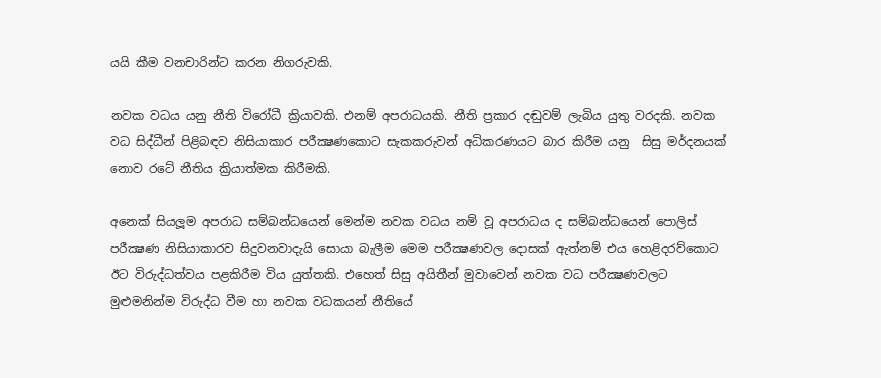යයි කීම වනචාරින්ට කරන නිගරුවකි.

නවක වධය යනු නීති විරෝධී ක්‍රියාවකි. එනම් අපරාධයකි. නීති ප්‍රකාර දඬුවම් ලැබිය යුතු වරදකි. නවක වධ සිද්ධීන් පිළිබඳව නිසියාකාර පරීක්‍ෂණකොට සැකකරුවන් අධිකරණයට බාර කිරීම යනු  සිසු මර්දනයක් නොව රටේ නීතිය ක්‍රියාත්මක කිරීමකි.

අනෙක් සියලූම අපරාධ සම්බන්ධයෙන් මෙන්ම නවක වධය නම් වූ අපරාධය ද සම්බන්ධයෙන් පොලිස් පරීක්‍ෂණ නිසියාකාරව සිදුවනවාදැයි සොයා බැලීම මෙම පරීක්‍ෂණවල දොසක් ඇත්නම් එය හෙළිදරව්කොට ඊට විරුද්ධත්වය පළකිරීම විය යුත්තකි. එහෙත් සිසු අයිතීන් මුවාවෙන් නවක වධ පරීක්‍ෂණවලට මුළුමනින්ම විරුද්ධ වීම හා නවක වධකයන් නීතියේ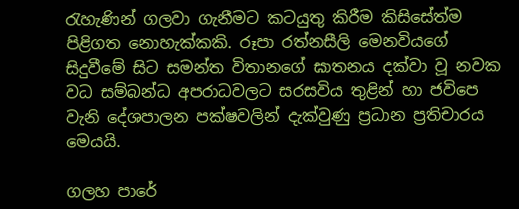රැහැණින් ගලවා ගැනීමට කටයුතු කිරීම කිසිසේත්ම පිළිගත නොහැක්කකි. රූපා රත්නසීලි මෙනවියගේ සිදුවීමේ සිට සමන්ත විතානගේ ඝාතනය දක්වා වූ නවක වධ සම්බන්ධ අපරාධවලට සරසවිය තුළින් හා ජවිපෙ වැනි දේශපාලන පක්ෂවලින් දැක්වුණු ප්‍රධාන ප්‍රතිචාරය මෙයයි.

ගලහ පාරේ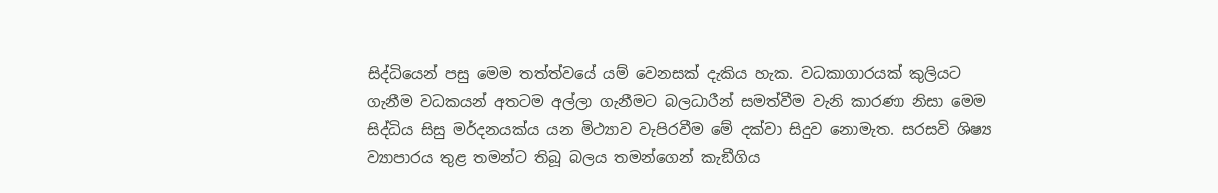සිද්ධියෙන් පසු මෙම තත්ත්වයේ යම් වෙනසක් දැකිය හැක. වධකාගාරයක් කුලියට ගැනීම වධකයන් අතටම අල්ලා ගැනීමට බලධාරීන් සමත්වීම වැනි කාරණා නිසා මෙම සිද්ධිය සිසු මර්දනයක්ය යන මිථ්‍යාව වැපිරවීම මේ දක්වා සිදුව නොමැත. සරසවි ශිෂ්‍ය ව්‍යාපාරය තුළ තමන්ට තිබූ බලය තමන්ගෙන් කැඞීගිය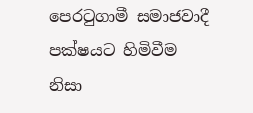පෙරටුගාමී සමාජවාදී පක්ෂයට හිමිවීම නිසා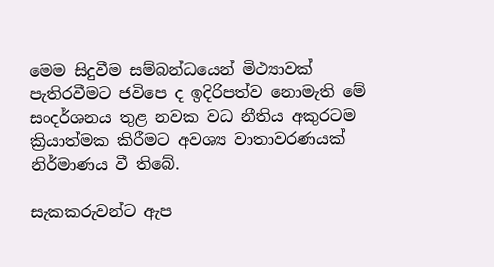මෙම සිදුවීම සම්බන්ධයෙන් මිථ්‍යාවක් පැතිරවීමට ජවිපෙ ද ඉදිරිපත්ව නොමැති මේ සංදර්ශනය තුළ නවක වධ නීතිය අකුරටම ක්‍රියාත්මක කිරීමට අවශ්‍ය වාතාවරණයක් නිර්මාණය වී තිබේ.

සැකකරුවන්ට ඇප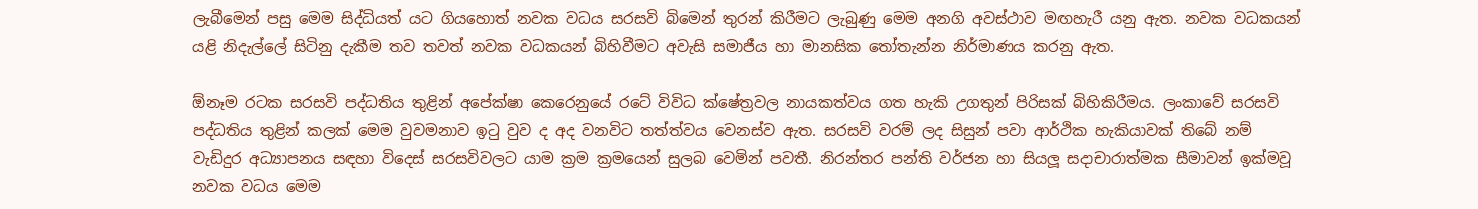ලැබීමෙන් පසු මෙම සිද්ධියත් යට ගියහොත් නවක වධය සරසවි බිමෙන් තුරන් කිරීමට ලැබුණු මෙම අනගි අවස්ථාව මඟහැරී යනු ඇත. නවක වධකයන් යළි නිදැල්ලේ සිටිනු දැකීම තව තවත් නවක වධකයන් බිහිවීමට අවැසි සමාජීය හා මානසික තෝතැන්න නිර්මාණය කරනු ඇත.

ඕනෑම රටක සරසවි පද්ධතිය තුළින් අපේක්ෂා කෙරෙනුයේ රටේ විවිධ ක්ෂේත්‍රවල නායකත්වය ගත හැකි උගතුන් පිරිසක් බිහිකිරීමය. ලංකාවේ සරසවි පද්ධතිය තුළින් කලක් මෙම වුවමනාව ඉටු වුව ද අද වනවිට තත්ත්වය වෙනස්ව ඇත. සරසවි වරම් ලද සිසුන් පවා ආර්ථික හැකියාවක් තිබේ නම් වැඩිදුර අධ්‍යාපනය සඳහා විදෙස් සරසවිවලට යාම ක්‍රම ක්‍රමයෙන් සුලබ වෙමින් පවතී. නිරන්තර පන්ති වර්ජන හා සියලූ සදාචාරාත්මක සීමාවන් ඉක්මවූ නවක වධය මෙම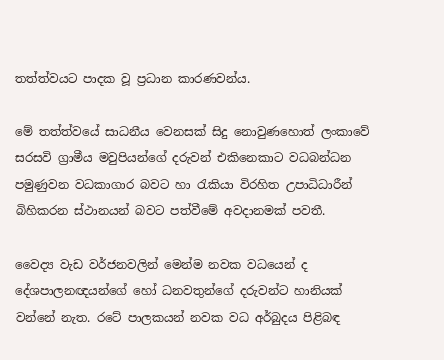තත්ත්වයට පාදක වූ ප්‍රධාන කාරණවන්ය.

මේ තත්ත්වයේ සාධනීය වෙනසක් සිදු නොවුණහොත් ලංකාවේ සරසවි ග්‍රාමීය මවුපියන්ගේ දරුවන් එකිනෙකාට වධබන්ධන පමුණුවන වධකාගාර බවට හා රැකියා විරහිත උපාධිධාරීන් බිහිකරන ස්ථානයන් බවට පත්වීමේ අවදානමක් පවතී.

වෛද්‍ය වැඩ වර්ජනවලින් මෙන්ම නවක වධයෙන් ද දේශපාලනඥයන්ගේ හෝ ධනවතුන්ගේ දරුවන්ට හානියක් වන්නේ නැත. රටේ පාලකයන් නවක වධ අර්බුදය පිළිබඳ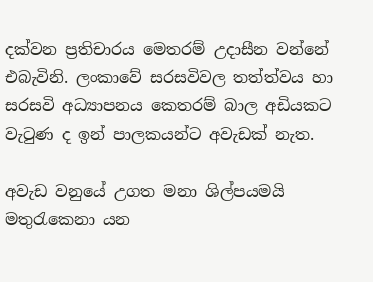දක්වන ප්‍රතිචාරය මෙතරම් උදාසීන වන්නේ එබැවිනි. ලංකාවේ සරසවිවල තත්ත්වය හා සරසවි අධ්‍යාපනය කෙතරම් බාල අඩියකට වැටුණ ද ඉන් පාලකයන්ට අවැඩක් නැත.

අවැඩ වනුයේ උගත මනා ශිල්පයමයි මතුරැකෙනා යන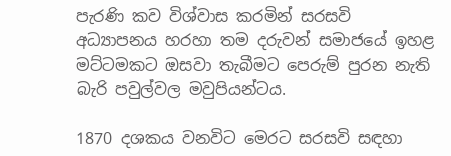පැරණි කව විශ්වාස කරමින් සරසවි අධ්‍යාපනය හරහා තම දරුවන් සමාජයේ ඉහළ මට්ටමකට ඔසවා තැබීමට පෙරුම් පුරන නැති බැරි පවුල්වල මවුපියන්ටය.

1870 දශකය වනවිට මෙරට සරසවි සඳහා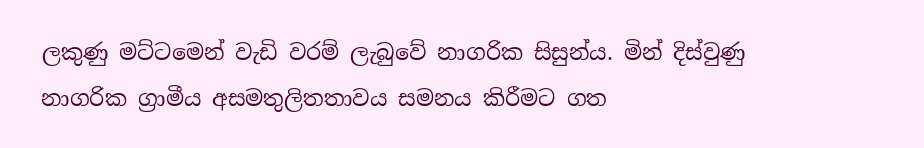ලකුණු මට්ටමෙන් වැඩි වරම් ලැබුවේ නාගරික සිසුන්ය. මින් දිස්වුණු නාගරික ග්‍රාමීය අසමතුලිතතාවය සමනය කිරීමට ගත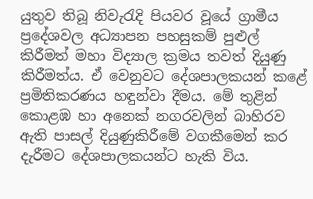යුතුව තිබූ නිවැරැදි පියවර වූයේ ග්‍රාමීය ප්‍රදේශවල අධ්‍යාපන පහසුකම් පුළුල් කිරීමත් මහා විද්‍යාල ක්‍රමය තවත් දියුණු කිරීමත්ය. ඒ වෙනුවට දේශපාලකයන් කළේ ප්‍රමිතිකරණය හඳුන්වා දීමය. මේ තුළින් කොළඹ හා අනෙක් නගරවලින් බාහිරව ඇති පාසල් දියුණුකිරීමේ වගකීමෙන් කර දැරීමට දේශපාලකයන්ට හැකි විය.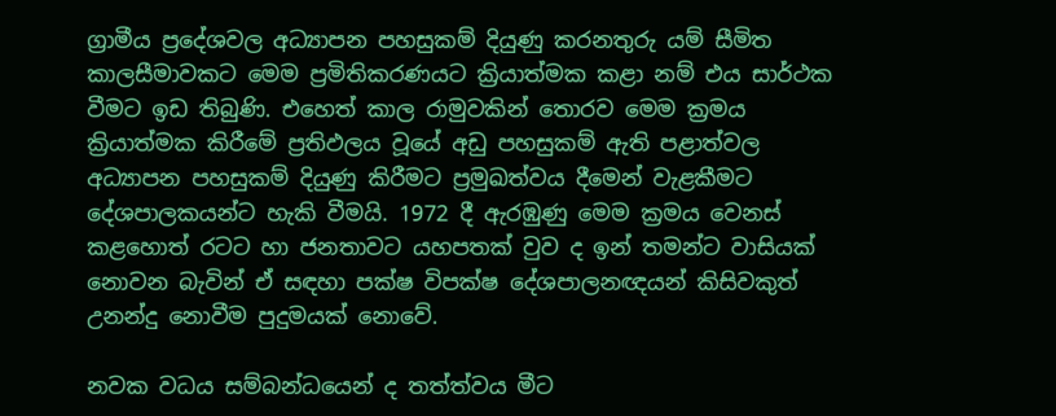ග්‍රාමීය ප්‍රදේශවල අධ්‍යාපන පහසුකම් දියුණු කරනතුරු යම් සීමිත කාලසීමාවකට මෙම ප්‍රමිතිකරණයට ක්‍රියාත්මක කළා නම් එය සාර්ථක වීමට ඉඩ තිබුණි. එහෙත් කාල රාමුවකින් තොරව මෙම ක්‍රමය ක්‍රියාත්මක කිරීමේ ප්‍රතිඵලය වූයේ අඩු පහසුකම් ඇති පළාත්වල අධ්‍යාපන පහසුකම් දියුණු කිරීමට ප්‍රමුඛත්වය දීමෙන් වැළකීමට දේශපාලකයන්ට හැකි වීමයි. 1972 දී ඇරඹුණු මෙම ක්‍රමය වෙනස් කළහොත් රටට හා ජනතාවට යහපතක් වුව ද ඉන් තමන්ට වාසියක් නොවන බැවින් ඒ සඳහා පක්ෂ විපක්ෂ දේශපාලනඥයන් කිසිවකුත් උනන්දු නොවීම පුදුමයක් නොවේ.

නවක වධය සම්බන්ධයෙන් ද තත්ත්වය මීට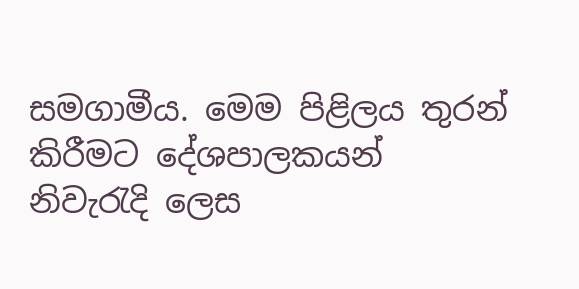සමගාමීය. මෙම පිළිලය තුරන් කිරීමට දේශපාලකයන් නිවැරැදි ලෙස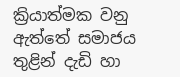ක්‍රියාත්මක වනු ඇත්තේ සමාජය තුළින් දැඩි හා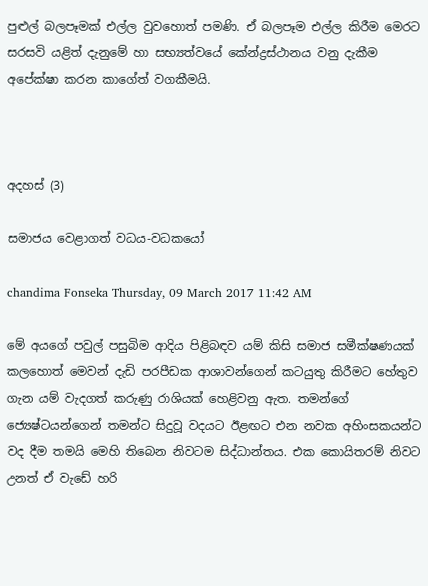පුළුල් බලපෑමක් එල්ල වුවහොත් පමණි. ඒ බලපෑම එල්ල කිරීම මෙරට සරසවි යළිත් දැනුමේ හා සභ්‍යත්වයේ කේන්ද්‍රස්ථානය වනු දැකීම අපේක්ෂා කරන කාගේත් වගකීමයි.



අදහස් (3)

සමාජය වෙළාගත් වධය-වධකයෝ

chandima Fonseka Thursday, 09 March 2017 11:42 AM

මේ අයගේ පවුල් පසුබිම ආදිය පිළිබඳව යම් කිසි සමාජ සමීක්ෂණයක් කලහොත් මෙවන් දැඩි පරපීඩක ආශාවන්ගෙන් කටයුතු කිරීමට හේතුව ගැන යම් වැදගත් කරුණු රාශියක් හෙළිවනු ඇත. තමන්ගේ ජ්‍යෙෂ්ටයන්ගෙන් තමන්ට සිදුවූ වදයට ඊළඟට එන නවක අහිංසකයන්ට වද දීම තමයි මෙහි තිබෙන නිවටම සිද්ධාන්තය. එක කොයිතරම් නිවට උනත් ඒ වැඩේ හරි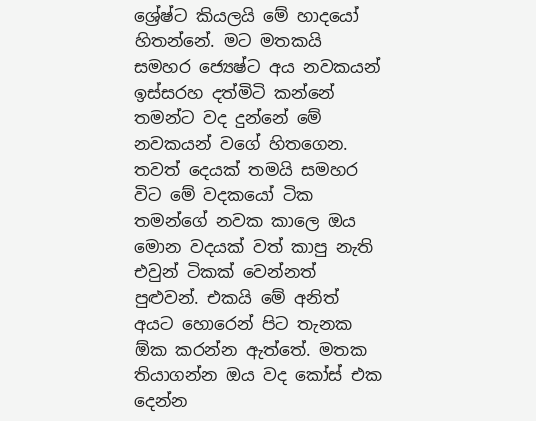ශ්‍රේෂ්ට කියලයි මේ හාදයෝ හිතන්නේ. මට මතකයි සමහර ජ්‍යෙෂ්ට අය නවකයන් ඉස්සරහ දත්මිටි කන්නේ තමන්ට වද දුන්නේ මේ නවකයන් වගේ හිතගෙන. තවත් දෙයක් තමයි සමහර විට මේ වදකයෝ ටික තමන්ගේ නවක කාලෙ ඔය මොන වදයක් වත් කාපු නැති එවුන් ටිකක් වෙන්නත් පුළුවන්. එකයි මේ අනිත් අයට හොරෙන් පිට තැනක ඕක කරන්න ඇත්තේ. මතක තියාගන්න ඔය වද කෝස් එක දෙන්න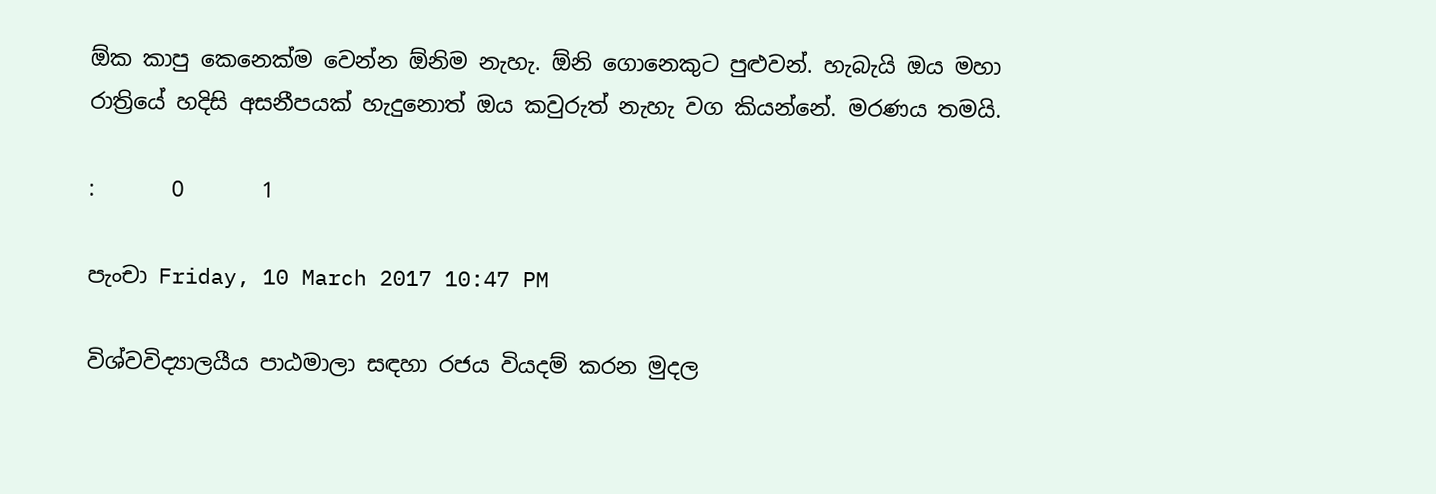ඕක කාපු කෙනෙක්ම වෙන්න ඕනිම නැහැ. ඕනි ගොනෙකුට පුළුවන්. හැබැයි ඔය මහා රාත්‍රියේ හදිසි අසනීපයක් හැදුනොත් ඔය කවුරුත් නැහැ වග කියන්නේ. මරණය තමයි.

:       0       1

පැංචා Friday, 10 March 2017 10:47 PM

විශ්වවිද්‍යාලයීය පාඨමාලා සඳහා රජය වියදම් කරන මුදල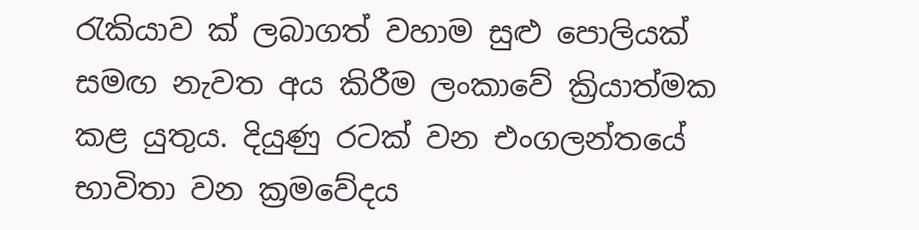රැකියාව ක් ලබාගත් වහාම සුළු පොලියක් සමඟ නැවත අය කිරීම ලංකාවේ ක්‍රියාත්මක කළ යුතුය. දියුණු රටක් වන එංගලන්තයේ භාවිතා වන ක්‍රමවේදය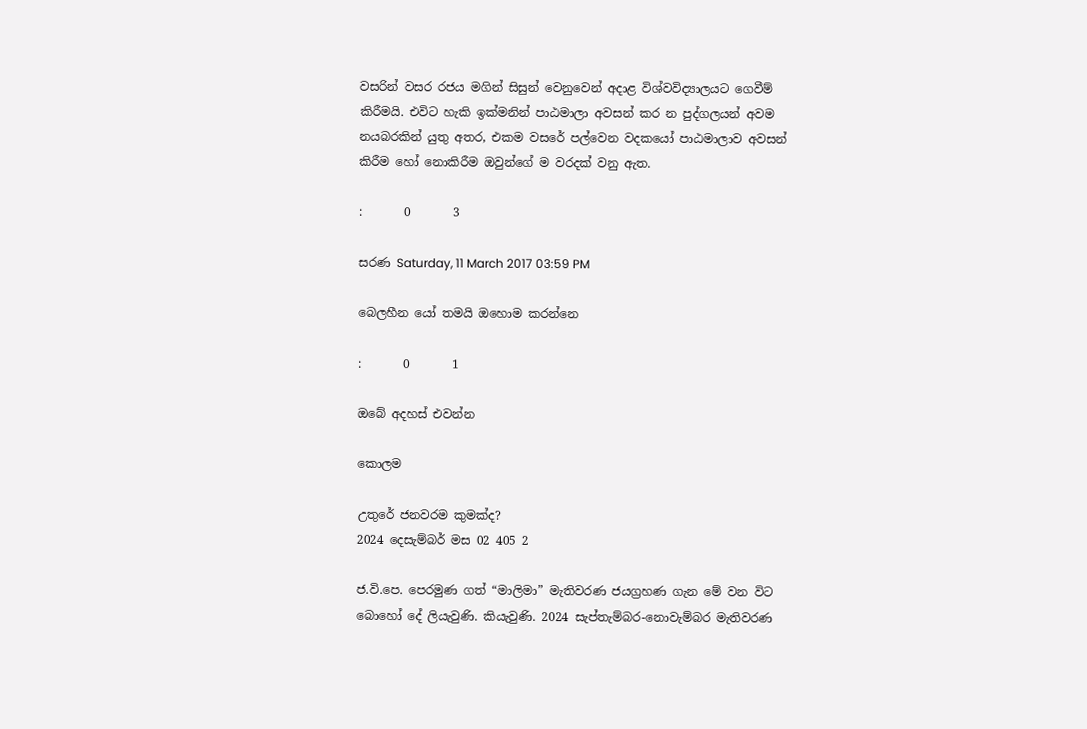වසරින් වසර රජය මගින් සිසුන් වෙනුවෙන් අදාළ විශ්වවිද්‍යාලයට ගෙවීම් කිරීමයි. එවිට හැකි ඉක්මනින් පාඨමාලා අවසන් කර න පුද්ගලයන් අවම නයබරකින් යුතු අතර, එකම වසරේ පල්වෙන වදකයෝ පාඨමාලාව අවසන් කිරීම හෝ නොකිරීම ඔවුන්ගේ ම වරදක් වනු ඇත.

:       0       3

සරණ Saturday, 11 March 2017 03:59 PM

බෙලහීන යෝ තමයි ඔහොම කරන්නෙ

:       0       1

ඔබේ අදහස් එවන්න

කොලම

උතුරේ ජනවරම කුමක්ද?
2024 දෙසැම්බර් මස 02 405 2

ජ.වි.පෙ. පෙරමුණ ගත් “මාලිමා” මැතිවරණ ජයග්‍රහණ ගැන මේ වන විට බොහෝ දේ ලියැවුණි. කියැවුණි. 2024 සැප්තැම්බර-නොවැම්බර මැතිවරණ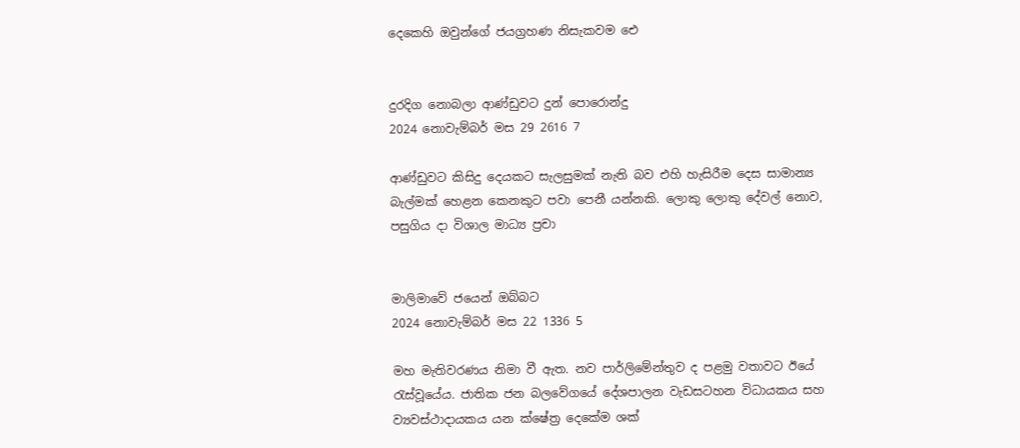දෙකෙහි ඔවුන්ගේ ජයග්‍රහණ නිසැකවම ඓ


දුරදිග නොබලා ආණ්ඩුවට දුන් පොරොන්දු
2024 නොවැම්බර් මස 29 2616 7

ආණ්ඩුවට කිසිදු දෙයකට සැලසුමක් නැති බව එහි හැසිරීම දෙස සාමාන්‍ය බැල්මක් හෙළන කෙනකුට පවා පෙනී යන්නකි. ලොකු ලොකු දේවල් නොව, පසුගිය දා විශාල මාධ්‍ය ප්‍රචා


මාලිමාවේ ජයෙන් ඔබ්බට
2024 නොවැම්බර් මස 22 1336 5

මහ මැතිවරණය නිමා වී ඇත. නව පාර්ලිමේන්තුව ද පළමු වතාවට ඊයේ රැස්වූයේය. ජාතික ජන බලවේගයේ දේශපාලන වැඩසටහන විධායකය සහ ව්‍යවස්ථාදායකය යන ක්ෂේත්‍ර දෙකේම ශක්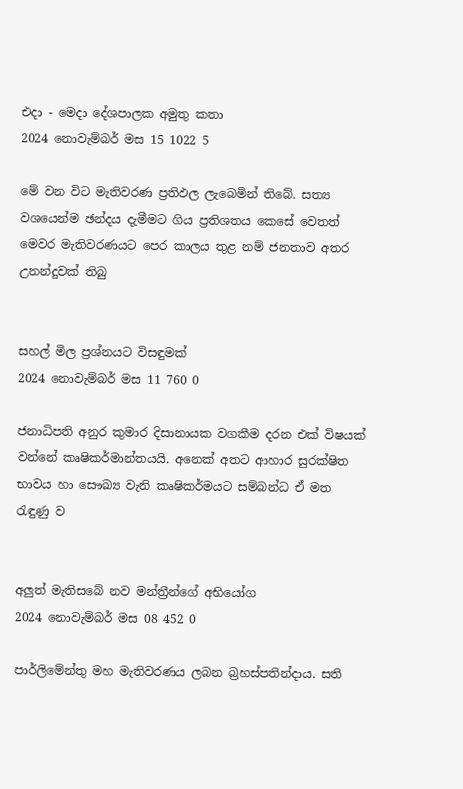එදා - මෙදා දේශපාලක අමුතු කතා
2024 නොවැම්බර් මස 15 1022 5

මේ වන විට මැතිවරණ ප්‍රතිඵල ලැබෙමින් තිබේ. සත්‍ය වශයෙන්ම ඡන්දය දැමීමට ගිය ප්‍රතිශතය කෙසේ වෙතත් මෙවර මැතිවරණයට පෙර කාලය තුළ නම් ජනතාව අතර උනන්දුවක් තිබු


සහල් මිල ප්‍රශ්නයට විසඳුමක්
2024 නොවැම්බර් මස 11 760 0

ජනාධිපති අනුර කුමාර දිසානායක වගකීම දරන එක් විෂයක් වන්නේ කෘෂිකර්මාන්තයයි. අනෙක් අතට ආහාර සුරක්ෂිත භාවය හා සෞඛ්‍ය වැනි කෘෂිකර්මයට සම්බන්ධ ඒ මත රැඳුණු ව


අලුත් මැතිසබේ නව මන්ත්‍රීන්ගේ අභියෝග
2024 නොවැම්බර් මස 08 452 0

පාර්ලිමේන්තු මහ මැතිවරණය ලබන බ්‍රහස්පතින්දාය. සති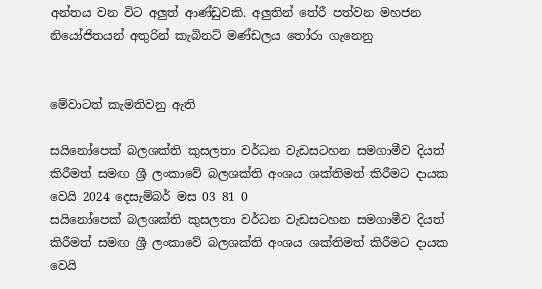අන්තය වන විට අලුත් ආණ්ඩුවකි. අලුතින් තේරී පත්වන මහජන නියෝජිතයන් අතුරින් කැබිනට් මණ්ඩලය තෝරා ගැනෙනු


මේවාටත් කැමතිවනු ඇති

සයිනෝපෙක් බලශක්ති කුසලතා වර්ධන වැඩසටහන සමගාමීව දියත් කිරීමත් සමඟ ශ්‍රී ලංකාවේ බලශක්ති අංශය ශක්තිමත් කිරීමට දායක වෙයි 2024 දෙසැම්බර් මස 03 81 0
සයිනෝපෙක් බලශක්ති කුසලතා වර්ධන වැඩසටහන සමගාමීව දියත් කිරීමත් සමඟ ශ්‍රී ලංකාවේ බලශක්ති අංශය ශක්තිමත් කිරීමට දායක වෙයි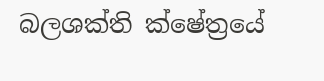බලශක්ති ක්ෂේත්‍රයේ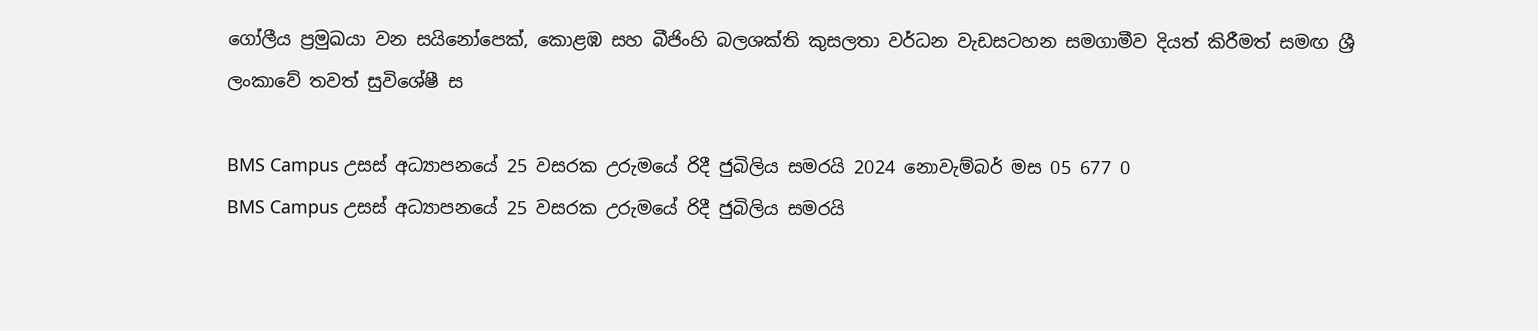ගෝලීය ප්‍රමුඛයා වන සයිනෝපෙක්, කොළඹ සහ බීජිංහි බලශක්ති කුසලතා වර්ධන වැඩසටහන සමගාමීව දියත් කිරීමත් සමඟ ශ්‍රී ලංකාවේ තවත් සුවිශේෂී ස

BMS Campus උසස් අධ්‍යාපනයේ 25 වසරක උරුමයේ රිදී ජුබිලිය සමරයි 2024 නොවැම්බර් මස 05 677 0
BMS Campus උසස් අධ්‍යාපනයේ 25 වසරක උරුමයේ රිදී ජුබිලිය සමරයි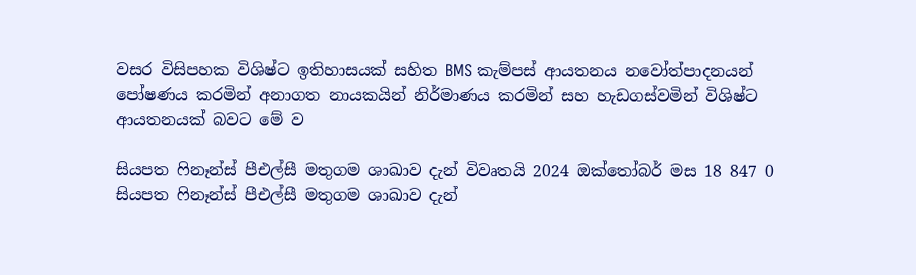වසර විසිපහක විශිෂ්ට ඉතිහාසයක් සහිත BMS කැම්පස් ආයතනය නවෝත්පාදනයන් පෝෂණය කරමින් අනාගත නායකයින් නිර්මාණය කරමින් සහ හැඩගස්වමින් විශිෂ්ට ආයතනයක් බවට මේ ව

සියපත ෆිනෑන්ස් පීඑල්සී මතුගම ශාඛාව දැන් විවෘතයි 2024 ඔක්තෝබර් මස 18 847 0
සියපත ෆිනෑන්ස් පීඑල්සී මතුගම ශාඛාව දැන්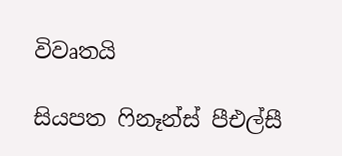විවෘතයි

සියපත ෆිනෑන්ස් පීඑල්සී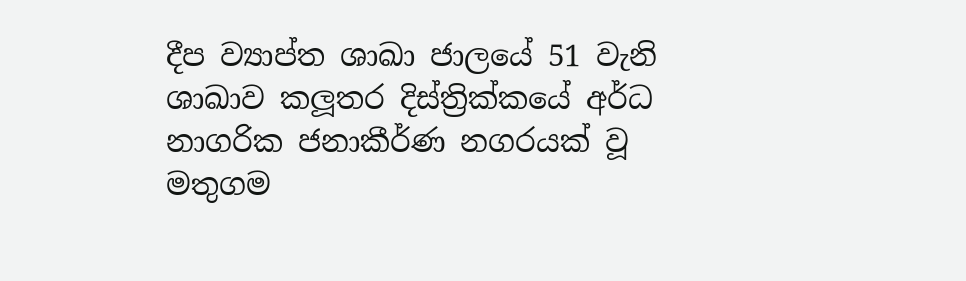දීප ව්‍යාප්ත ශාඛා ජාලයේ 51 වැනි ශාඛාව කලූතර දිස්ත්‍රික්කයේ අර්ධ නාගරික ජනාකීර්ණ නගරයක් වූ මතුගම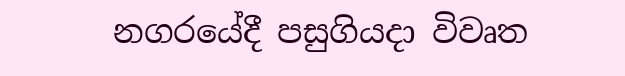නගරයේදී පසුගියදා විවෘත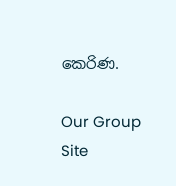කෙරිණ.

Our Group Site